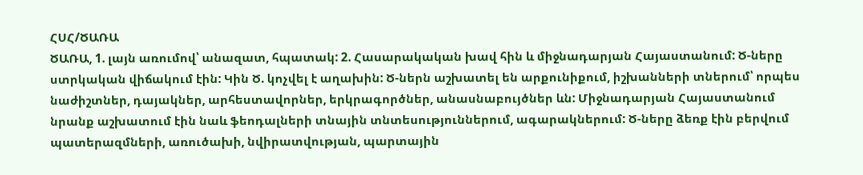ՀՍՀ/ԾԱՌԱ
ԾԱՌԱ, 1. լայն առումով՝ անազատ, հպատակ: 2. Հասարակական խավ հին և միջնադարյան Հայաստանում: Ծ-ները ստրկական վիճակում էին: Կին Ծ. կոչվել է աղախին: Ծ-ներն աշխատել են արքունիքում, իշխանների տներում՝ որպես նաժիշտներ, դայակներ, արհեստավորներ, երկրագործներ, անասնաբույծներ ևն: Միջնադարյան Հայաստանում նրանք աշխատում էին նաև ֆեոդալների տնային տնտեսություններում, ագարակներում: Ծ-ները ձեռք էին բերվում պատերազմների, առուծախի, նվիրատվության, պարտային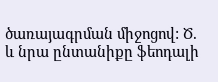ծառայագրման միջոցով: Ծ. և նրա ընտանիքը ֆեոդալի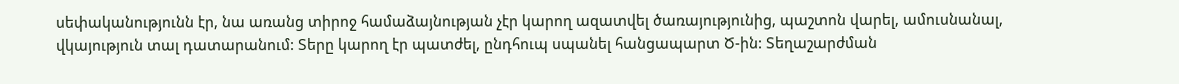սեփականությունն էր, նա առանց տիրոջ համաձայնության չէր կարող ազատվել ծառայությունից, պաշտոն վարել, ամուսնանալ, վկայություն տալ դատարանում: Տերը կարող էր պատժել, ընդհուպ սպանել հանցապարտ Ծ-ին: Տեղաշարժման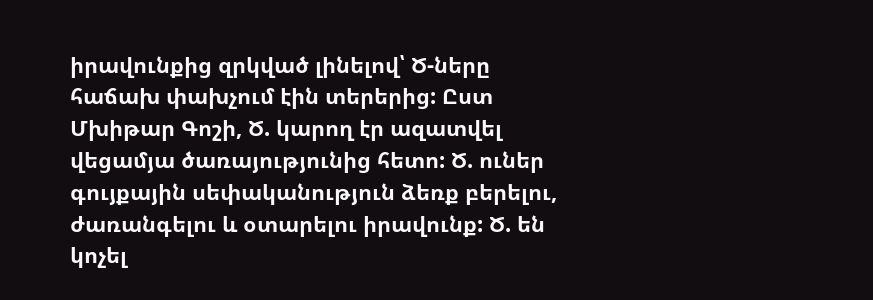իրավունքից զրկված լինելով՝ Ծ-ները հաճախ փախչում էին տերերից: Ըստ Մխիթար Գոշի, Ծ. կարող էր ազատվել վեցամյա ծառայությունից հետո: Ծ. ուներ գույքային սեփականություն ձեռք բերելու, ժառանգելու և օտարելու իրավունք: Ծ. են կոչել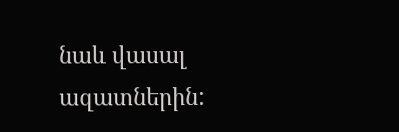նաև վասալ ազատներին: